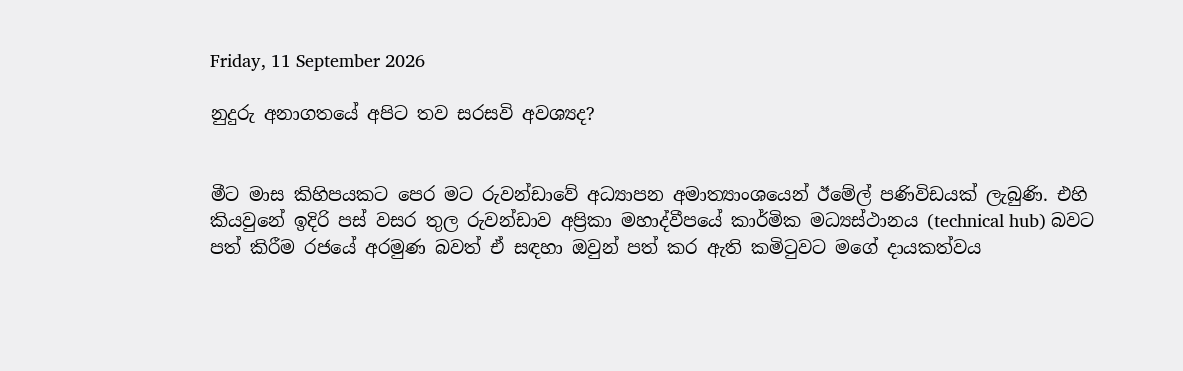Friday, 11 September 2026

නුදුරු අනාගතයේ අපිට තව සරසවි අවශ්‍යද?


මීට මාස කිහිපයකට පෙර මට රුවන්ඩාවේ අධ්‍යාපන අමාත්‍යාංශයෙන් ඊමේල් පණිවිඩයක් ලැබුණි. එහි කියවුනේ ඉදිරි පස් වසර තුල රුවන්ඩාව අප්‍රිකා මහාද්වීපයේ කාර්මික මධ්‍යස්ථානය (technical hub) බවට පත් කිරීම රජයේ අරමුණ බවත් ඒ සඳහා ඔවුන් පත් කර ඇති කමිටුවට මගේ දායකත්වය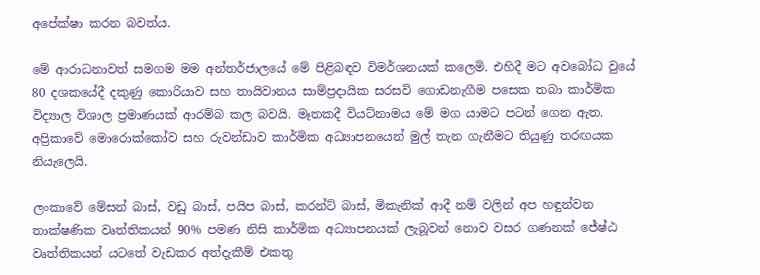අපේක්ෂා කරන බවත්ය.

මේ ආරාධනාවත් සමගම මම අන්තර්ජාලයේ මේ පිළිබඳව විමර්ශනයක් කලෙමි. එහිදී මට අවබෝධ වුයේ 80 දශකයේදී දකුණු කොරියාව සහ තායිවානය සාම්ප්‍රදායික සරසවි ගොඩනැගීම පසෙක තබා කාර්මික විද්‍යාල විශාල ප්‍රමාණයක් ආරම්බ කල බවයි. මෑතකදී වියට්නාමය මේ මග යාමට පටන් ගෙන ඇත. අප්‍රිකාවේ මොරොක්කෝව සහ රුවන්ඩාව කාර්මික අධ්‍යාපනයෙන් මුල් තැන ගැනීමට තියුණු තරඟයක නියැලෙයි.

ලංකාවේ මේසන් බාස්, වඩු බාස්, පයිප බාස්, කරන්ට් බාස්, මිකැනික් ආදී නම් වලින් අප හඳුන්වන තාක්ෂණික වෘත්තිකයන් 90% පමණ නිසි කාර්මික අධ්‍යාපනයක් ලැබූවන් නොව වසර ගණනක් ජේෂ්ඨ වෘත්තිකයන් යටතේ වැඩකර අත්දැකීම් එකතු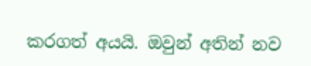කරගත් අයයි. ඔවුන් අතින් නව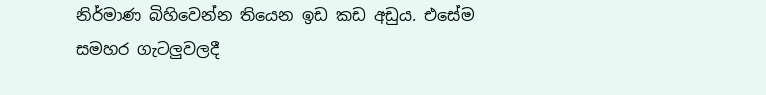නිර්මාණ බිහිවෙන්න තියෙන ඉඩ කඩ අඩුය. එසේම සමහර ගැටලුවලදී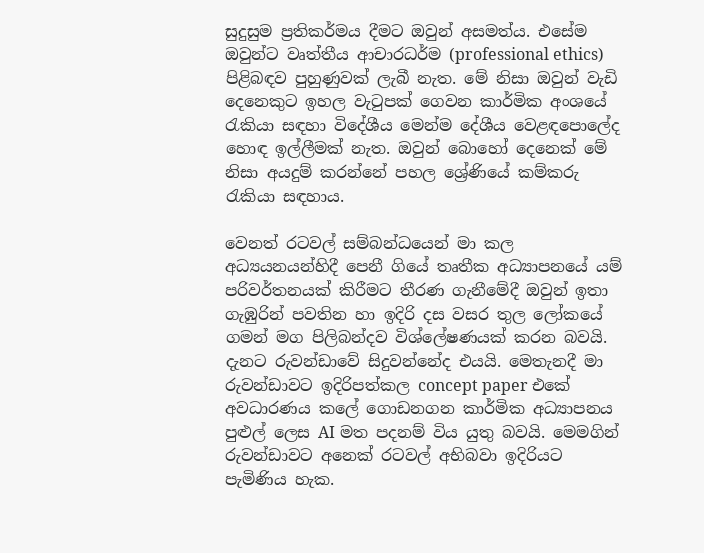සුදුසුම ප්‍රතිකර්මය දීමට ඔවුන් අසමත්ය. එසේම ඔවුන්ට වෘත්තීය ආචාරධර්ම (professional ethics) පිළිබඳව පුහුණුවක් ලැබී නැත. මේ නිසා ඔවුන් වැඩි දෙනෙකුට ඉහල වැටුපක් ගෙවන කාර්මික අංශයේ රැකියා සඳහා විදේශීය මෙන්ම දේශීය වෙළඳපොලේද හොඳ ඉල්ලීමක් නැත. ඔවුන් බොහෝ දෙනෙක් මේ නිසා අයදුම් කරන්නේ පහල ශ්‍රේණියේ කම්කරු රැකියා සඳහාය.

වෙනත් රටවල් සම්බන්ධයෙන් මා කල අධ්‍යයනයන්හිදී පෙනී ගියේ තෘතීක අධ්‍යාපනයේ යම් පරිවර්තනයක් කිරීමට තීරණ ගැනීමේදී ඔවුන් ඉතා ගැඹුරින් පවතින හා ඉදිරි දස වසර තුල ලෝකයේ ගමන් මග පිලිබන්දව විශ්ලේෂණයක් කරන බවයි. දැනට රුවන්ඩාවේ සිදුවන්නේද එයයි. මෙතැනදී මා රුවන්ඩාවට ඉදිරිපත්කල concept paper එකේ අවධාරණය කලේ ගොඩනගන කාර්මික අධ්‍යාපනය පුළුල් ලෙස AI මත පදනම් විය යුතු බවයි. මෙමගින් රුවන්ඩාවට අනෙක් රටවල් අභිබවා ඉදිරියට පැමිණිය හැක.